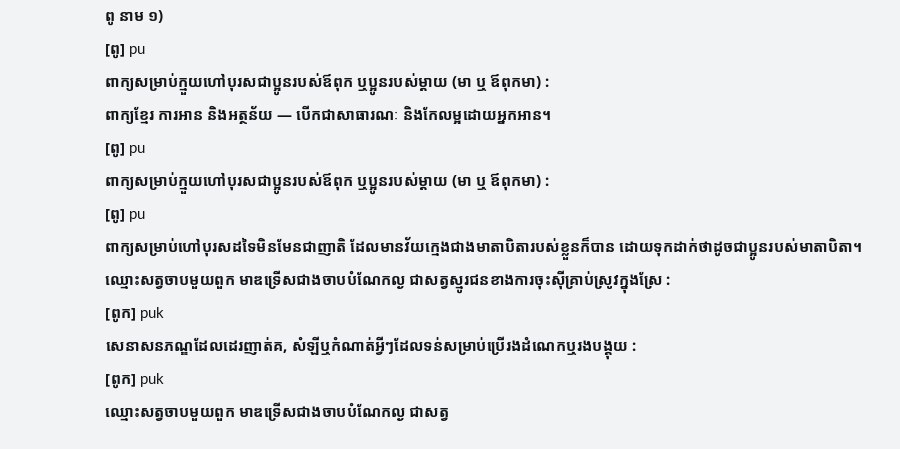ពូ នាម ១)
[ពូ] pu
ពាក្យសម្រាប់ក្មួយហៅបុរសជាប្អូនរបស់ឪពុក ឬប្អូនរបស់ម្ដាយ (មា ឬ ឪពុកមា) :
ពាក្យខ្មែរ ការអាន និងអត្ថន័យ — បើកជាសាធារណៈ និងកែលម្អដោយអ្នកអាន។
[ពូ] pu
ពាក្យសម្រាប់ក្មួយហៅបុរសជាប្អូនរបស់ឪពុក ឬប្អូនរបស់ម្ដាយ (មា ឬ ឪពុកមា) :
[ពូ] pu
ពាក្យសម្រាប់ហៅបុរសដទៃមិនមែនជាញាតិ ដែលមានវ័យក្មេងជាងមាតាបិតារបស់ខ្លួនក៏បាន ដោយទុកដាក់ថាដូចជាប្អូនរបស់មាតាបិតា។
ឈ្មោះសត្វចាបមួយពួក មាឌទ្រើសជាងចាបបំណែកល្ង ជាសត្វស្មូរជនខាងការចុះស៊ីគ្រាប់ស្រូវក្នុងស្រែ :
[ពូក] puk
សេនាសនភណ្ឌដែលដេរញាត់គ, សំឡីឬកំណាត់អ្វីៗដែលទន់សម្រាប់ប្រើរងដំណេកឬរងបង្គុយ :
[ពូក] puk
ឈ្មោះសត្វចាបមួយពួក មាឌទ្រើសជាងចាបបំណែកល្ង ជាសត្វ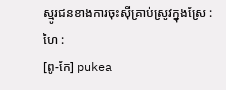ស្មូរជនខាងការចុះស៊ីគ្រាប់ស្រូវក្នុងស្រែ :
ហៃ :
[ពូ-កែ] pukea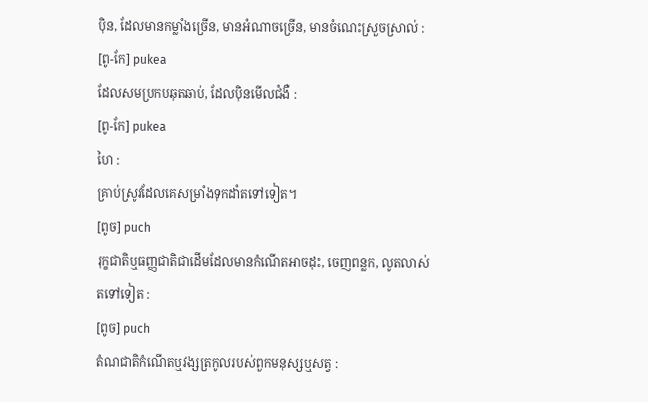ប៉ិន, ដែលមានកម្លាំងច្រើន, មានអំណាចច្រើន, មានចំណេះស្រួចស្រាល់ :
[ពូ-កែ] pukea
ដែលសមប្រកបឆុតឆាប់, ដែលប៉ិនមើលជំងឺ :
[ពូ-កែ] pukea
ហៃ :
គ្រាប់ស្រូវដែលគេសម្រាំងទុកដាំតទៅទៀត។
[ពូច] puch
រុក្ខជាតិឬធញ្ញជាតិជាដើមដែលមានកំណើតអាចដុះ, ចេញពន្លក, លូតលាស់តទៅទៀត :
[ពូច] puch
តំណជាតិកំណើតឬវង្សត្រកូលរបស់ពួកមនុស្សឬសត្វ :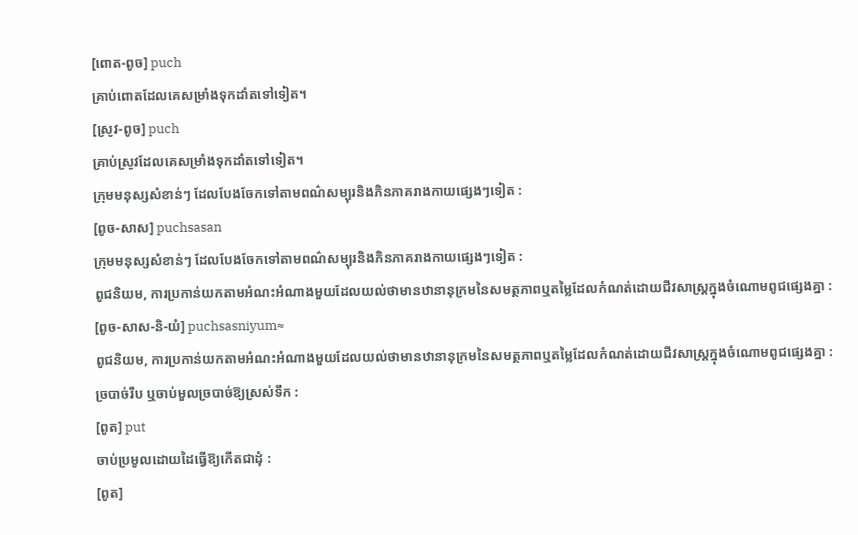[ពោត-ពូច] puch
គ្រាប់ពោតដែលគេសម្រាំងទុកដាំតទៅទៀត។
[ស្រូវ-ពូច] puch
គ្រាប់ស្រូវដែលគេសម្រាំងទុកដាំតទៅទៀត។
ក្រុមមនុស្សសំខាន់ៗ ដែលបែងចែកទៅតាមពណ៌សម្បុរនិងភិនភាគរាងកាយផ្សេងៗទៀត :
[ពូច-សាស] puchsasan
ក្រុមមនុស្សសំខាន់ៗ ដែលបែងចែកទៅតាមពណ៌សម្បុរនិងភិនភាគរាងកាយផ្សេងៗទៀត :
ពូជនិយម, ការប្រកាន់យកតាមអំណះអំណាងមួយដែលយល់ថាមានឋានានុក្រមនៃសមត្ថភាពឬតម្លៃដែលកំណត់ដោយជីវសាស្ត្រក្នុងចំណោមពូជផ្សេងគ្នា :
[ពូច-សាស-និ-យំ] puchsasniyum≈
ពូជនិយម, ការប្រកាន់យកតាមអំណះអំណាងមួយដែលយល់ថាមានឋានានុក្រមនៃសមត្ថភាពឬតម្លៃដែលកំណត់ដោយជីវសាស្ត្រក្នុងចំណោមពូជផ្សេងគ្នា :
ច្របាច់រឹប ឬចាប់មួលច្របាច់ឱ្យស្រស់ទឹក :
[ពូត] put
ចាប់ប្រមូលដោយដៃធ្វើឱ្យកើតជាដុំ :
[ពូត]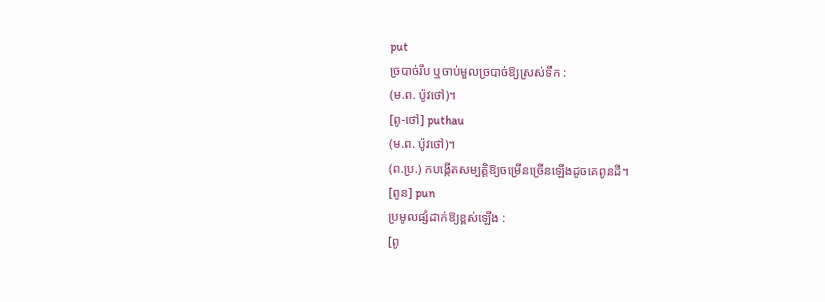put
ច្របាច់រឹប ឬចាប់មួលច្របាច់ឱ្យស្រស់ទឹក :
(ម.ព. ប៉ូវថៅ)។
[ពូ-ថៅ] puthau
(ម.ព. ប៉ូវថៅ)។
(ព.ប្រ.) កបង្កើតសម្បត្តិឱ្យចម្រើនច្រើនឡើងដូចគេពូនដី។
[ពូន] pun
ប្រមូលផ្សំដាក់ឱ្យខ្ពស់ឡើង :
[ពូ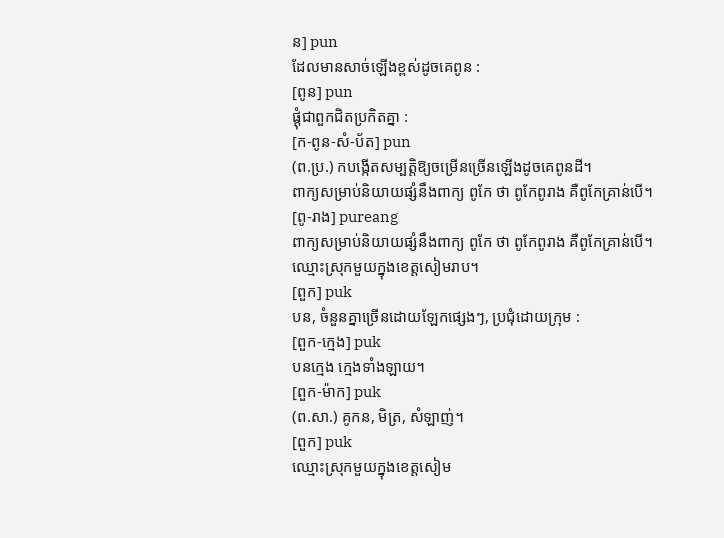ន] pun
ដែលមានសាច់ឡើងខ្ពស់ដូចគេពូន :
[ពូន] pun
ផ្ដុំជាពួកជិតប្រកិតគ្នា :
[ក-ពូន-សំ-ប័ត] pun
(ព.ប្រ.) កបង្កើតសម្បត្តិឱ្យចម្រើនច្រើនឡើងដូចគេពូនដី។
ពាក្យសម្រាប់និយាយផ្សំនឹងពាក្យ ពូកែ ថា ពូកែពូរាង គឺពូកែគ្រាន់បើ។
[ពូ-រាង] pureang
ពាក្យសម្រាប់និយាយផ្សំនឹងពាក្យ ពូកែ ថា ពូកែពូរាង គឺពូកែគ្រាន់បើ។
ឈ្មោះស្រុកមួយក្នុងខេត្តសៀមរាប។
[ពួក] puk
បន, ចំនួនគ្នាច្រើនដោយឡែកផ្សេងៗ, ប្រជុំដោយក្រុម :
[ពួក-ក្មេង] puk
បនក្មេង ក្មេងទាំងឡាយ។
[ពួក-ម៉ាក] puk
(ព.សា.) គូកន, មិត្រ, សំឡាញ់។
[ពួក] puk
ឈ្មោះស្រុកមួយក្នុងខេត្តសៀម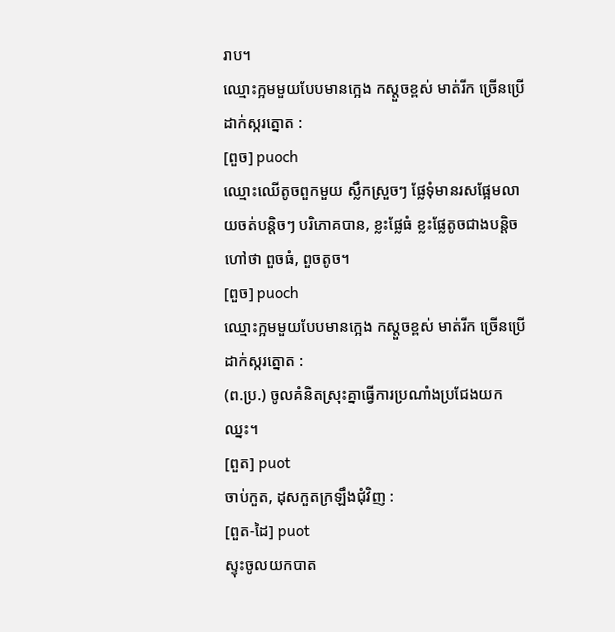រាប។
ឈ្មោះក្អមមួយបែបមានក្អេង កស្ដួចខ្ពស់ មាត់រីក ច្រើនប្រើដាក់ស្ករត្នោត :
[ពួច] puoch
ឈ្មោះឈើតូចពួកមួយ ស្លឹកស្រួចៗ ផ្លែទុំមានរសផ្អែមលាយចត់បន្តិចៗ បរិភោគបាន, ខ្លះផ្លែធំ ខ្លះផ្លែតូចជាងបន្តិច ហៅថា ពួចធំ, ពួចតូច។
[ពួច] puoch
ឈ្មោះក្អមមួយបែបមានក្អេង កស្ដួចខ្ពស់ មាត់រីក ច្រើនប្រើដាក់ស្ករត្នោត :
(ព.ប្រ.) ចូលគំនិតស្រុះគ្នាធ្វើការប្រណាំងប្រជែងយកឈ្នះ។
[ពួត] puot
ចាប់កួត, ដុសកួតក្រឡឹងជុំវិញ :
[ពួត-ដៃ] puot
ស្ទុះចូលយកបាត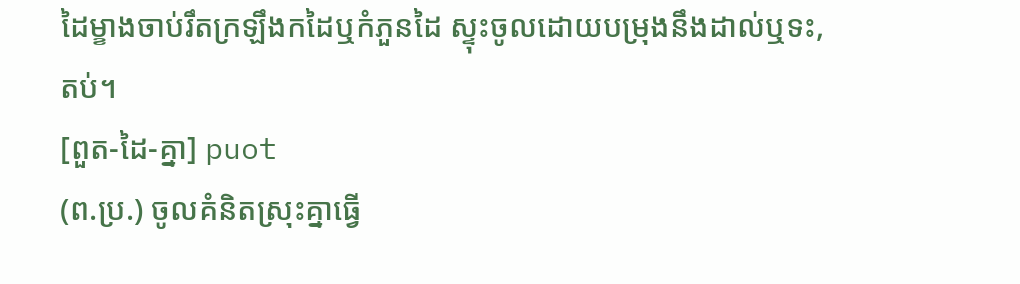ដៃម្ខាងចាប់រឹតក្រឡឹងកដៃឬកំភួនដៃ ស្ទុះចូលដោយបម្រុងនឹងដាល់ឬទះ, តប់។
[ពួត-ដៃ-គ្នា] puot
(ព.ប្រ.) ចូលគំនិតស្រុះគ្នាធ្វើ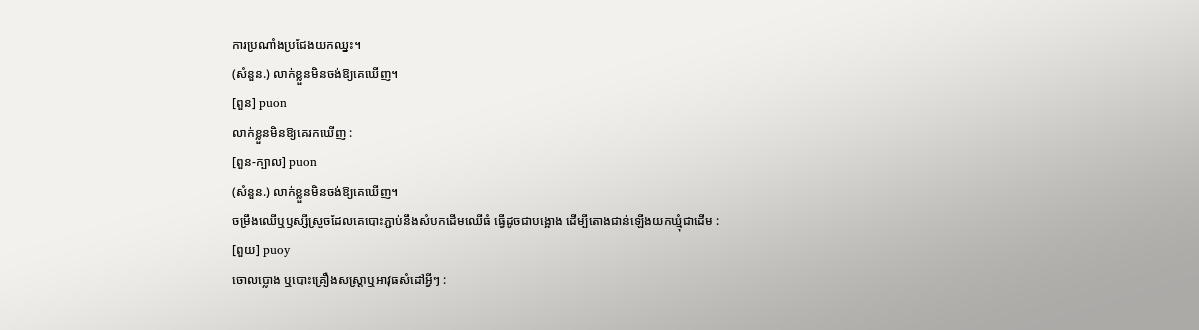ការប្រណាំងប្រជែងយកឈ្នះ។
(សំនួន.) លាក់ខ្លួនមិនចង់ឱ្យគេឃើញ។
[ពួន] puon
លាក់ខ្លួនមិនឱ្យគេរកឃើញ :
[ពួន-ក្បាល] puon
(សំនួន.) លាក់ខ្លួនមិនចង់ឱ្យគេឃើញ។
ចម្រឹងឈើឬឫស្សីស្រួចដែលគេបោះភ្ជាប់នឹងសំបកដើមឈើធំ ធ្វើដូចជាបង្អោង ដើម្បីតោងជាន់ឡើងយកឃ្មុំជាដើម :
[ពួយ] puoy
ចោលប្លោង ឬបោះគ្រឿងសស្ត្រាឬអាវុធសំដៅអ្វីៗ :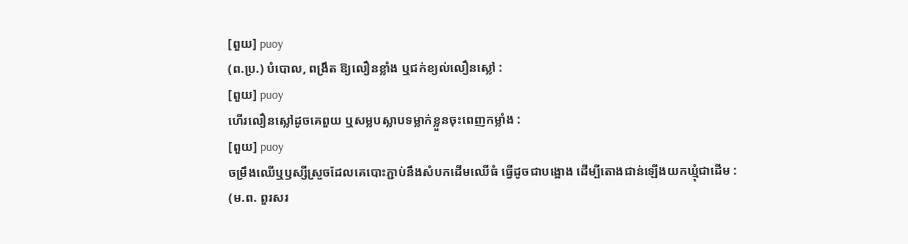[ពួយ] puoy
(ព.ប្រ.) បំបោល, ពង្រឹត ឱ្យលឿនខ្លាំង ឬជក់ខ្យល់លឿនស្លៅ :
[ពួយ] puoy
ហើរលឿនស្លៅដូចគេពួយ ឬសម្លបស្លាបទម្លាក់ខ្លួនចុះពេញកម្លាំង :
[ពួយ] puoy
ចម្រឹងឈើឬឫស្សីស្រួចដែលគេបោះភ្ជាប់នឹងសំបកដើមឈើធំ ធ្វើដូចជាបង្អោង ដើម្បីតោងជាន់ឡើងយកឃ្មុំជាដើម :
(ម.ព. ពួរសរ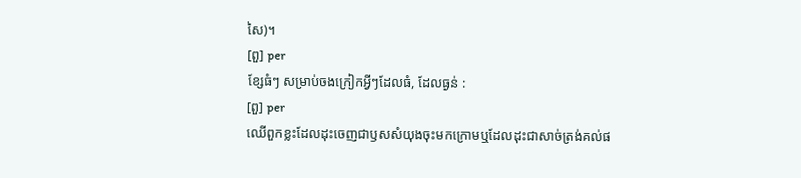សៃ)។
[ពួ] per
ខ្សែធំៗ សម្រាប់ចងក្រៀកអ្វីៗដែលធំ, ដែលធ្ងន់ :
[ពួ] per
ឈើពួកខ្លះដែលដុះចេញជាឫសសំយុងចុះមកក្រោមឬដែលដុះជាសាច់ត្រង់គល់ផ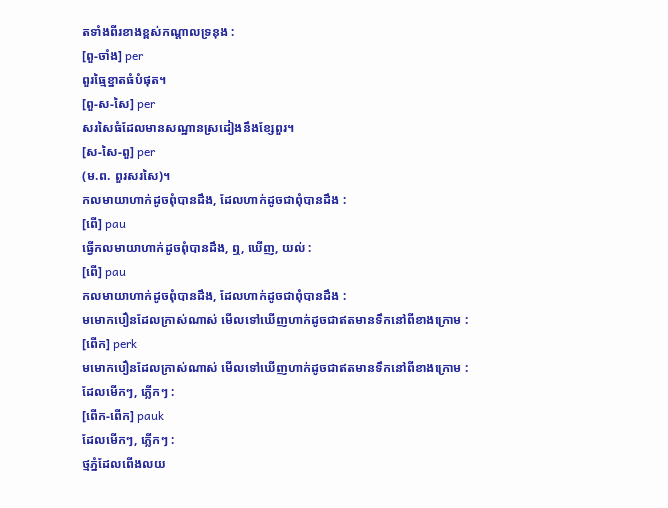តទាំងពីរខាងខ្ពស់កណ្ដាលទ្រនុង :
[ពួ-ចាំង] per
ពួរធ្មៃខ្នាតធំបំផុត។
[ពួ-ស-សៃ] per
សរសៃធំដែលមានសណ្ឋានស្រដៀងនឹងខ្សែពួរ។
[ស-សៃ-ពួ] per
(ម.ព. ពួរសរសៃ)។
កលមាយាហាក់ដូចពុំបានដឹង, ដែលហាក់ដូចជាពុំបានដឹង :
[ពើ] pau
ធ្វើកលមាយាហាក់ដូចពុំបានដឹង, ឮ, ឃើញ, យល់ :
[ពើ] pau
កលមាយាហាក់ដូចពុំបានដឹង, ដែលហាក់ដូចជាពុំបានដឹង :
មមោកបឿនដែលក្រាស់ណាស់ មើលទៅឃើញហាក់ដូចជាឥតមានទឹកនៅពីខាងក្រោម :
[ពើក] perk
មមោកបឿនដែលក្រាស់ណាស់ មើលទៅឃើញហាក់ដូចជាឥតមានទឹកនៅពីខាងក្រោម :
ដែលមើកៗ, ភ្លើកៗ :
[ពើក-ពើក] pauk
ដែលមើកៗ, ភ្លើកៗ :
ថ្មភ្នំដែលពើងលយ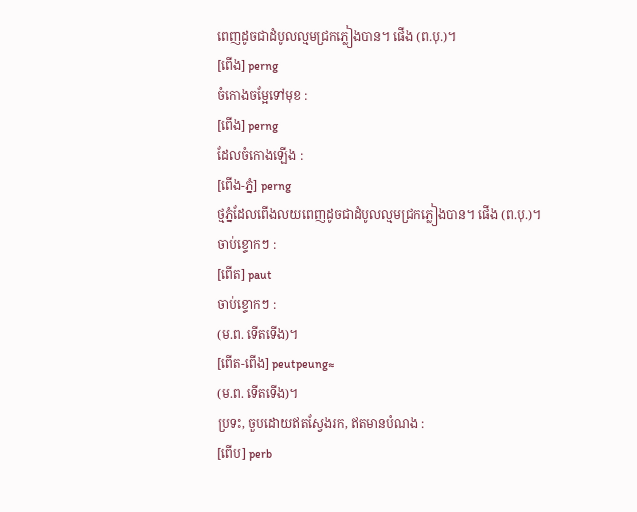ពេញដូចជាដំបូលល្មមជ្រកភ្លៀងបាន។ ផើង (ព.បុ.)។
[ពើង] perng
ចំកោងចម្អែទៅមុខ :
[ពើង] perng
ដែលចំកោងឡើង :
[ពើង-ភ្នំ] perng
ថ្មភ្នំដែលពើងលយពេញដូចជាដំបូលល្មមជ្រកភ្លៀងបាន។ ផើង (ព.បុ.)។
ចាប់ខ្ទោកៗ :
[ពើត] paut
ចាប់ខ្ទោកៗ :
(ម.ព. ទើតទើង)។
[ពើត-ពើង] peutpeung≈
(ម.ព. ទើតទើង)។
ប្រទះ, ចួបដោយឥតស្វែងរក, ឥតមានបំណង :
[ពើប] perb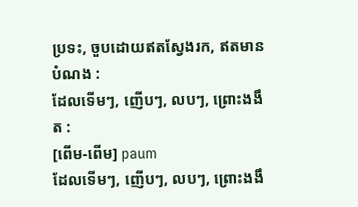ប្រទះ, ចួបដោយឥតស្វែងរក, ឥតមានបំណង :
ដែលទើមៗ, ញើបៗ, លបៗ, ព្រោះងងឹត :
[ពើម-ពើម] paum
ដែលទើមៗ, ញើបៗ, លបៗ, ព្រោះងងឹ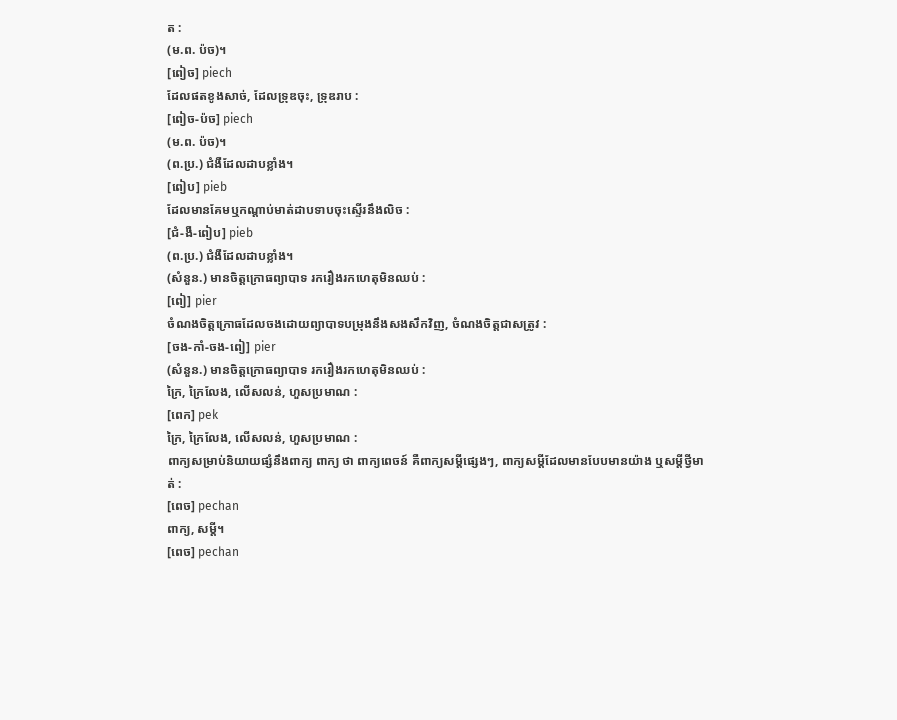ត :
(ម.ព. ប៉ច)។
[ពៀច] piech
ដែលផតខូងសាច់, ដែលទ្រុឌចុះ, ទ្រុឌរាប :
[ពៀច-ប៉ច] piech
(ម.ព. ប៉ច)។
(ព.ប្រ.) ជំងឺដែលដាបខ្លាំង។
[ពៀប] pieb
ដែលមានគែមឬកណ្ដាប់មាត់ដាបទាបចុះស្ទើរនឹងលិច :
[ជំ-ងឺ-ពៀប] pieb
(ព.ប្រ.) ជំងឺដែលដាបខ្លាំង។
(សំនួន.) មានចិត្តក្រោធព្យាបាទ រករឿងរកហេតុមិនឈប់ :
[ពៀ] pier
ចំណងចិត្តក្រោធដែលចងដោយព្យាបាទបម្រុងនឹងសងសឹកវិញ, ចំណងចិត្តជាសត្រូវ :
[ចង-កាំ-ចង-ពៀ] pier
(សំនួន.) មានចិត្តក្រោធព្យាបាទ រករឿងរកហេតុមិនឈប់ :
ក្រៃ, ក្រៃលែង, លើសលន់, ហួសប្រមាណ :
[ពេក] pek
ក្រៃ, ក្រៃលែង, លើសលន់, ហួសប្រមាណ :
ពាក្យសម្រាប់និយាយផ្សំនឹងពាក្យ ពាក្យ ថា ពាក្យពេចន៍ គឺពាក្យសម្ដីផ្សេងៗ, ពាក្យសម្ដីដែលមានបែបមានយ៉ាង ឬសម្ដីថ្វីមាត់ :
[ពេច] pechan
ពាក្យ, សម្ដី។
[ពេច] pechan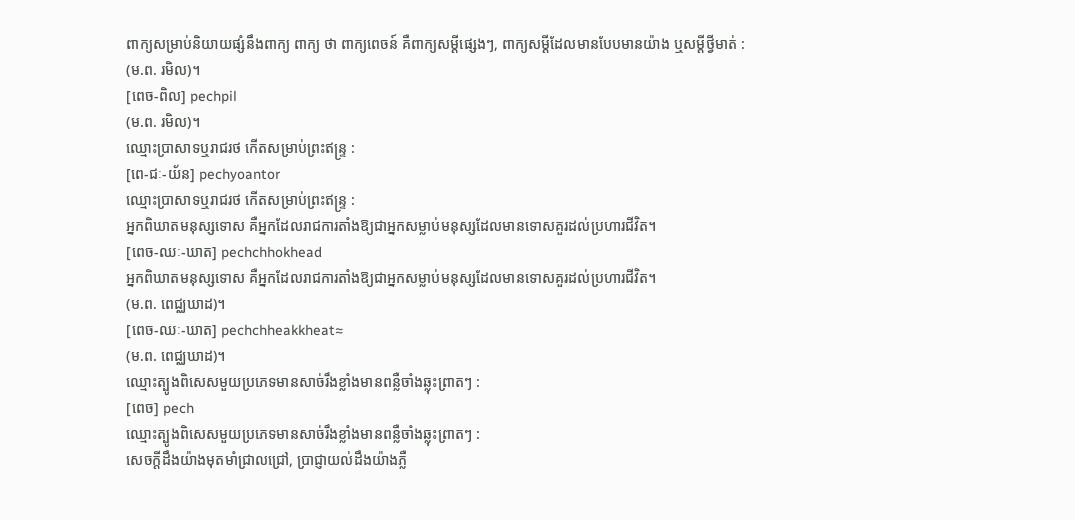ពាក្យសម្រាប់និយាយផ្សំនឹងពាក្យ ពាក្យ ថា ពាក្យពេចន៍ គឺពាក្យសម្ដីផ្សេងៗ, ពាក្យសម្ដីដែលមានបែបមានយ៉ាង ឬសម្ដីថ្វីមាត់ :
(ម.ព. រមិល)។
[ពេច-ពិល] pechpil
(ម.ព. រមិល)។
ឈ្មោះប្រាសាទឬរាជរថ កើតសម្រាប់ព្រះឥន្ទ្រ :
[ពេ-ជៈ-យ័ន] pechyoantor
ឈ្មោះប្រាសាទឬរាជរថ កើតសម្រាប់ព្រះឥន្ទ្រ :
អ្នកពិឃាតមនុស្សទោស គឺអ្នកដែលរាជការតាំងឱ្យជាអ្នកសម្លាប់មនុស្សដែលមានទោសគួរដល់ប្រហារជីវិត។
[ពេច-ឈៈ-ឃាត] pechchhokhead
អ្នកពិឃាតមនុស្សទោស គឺអ្នកដែលរាជការតាំងឱ្យជាអ្នកសម្លាប់មនុស្សដែលមានទោសគួរដល់ប្រហារជីវិត។
(ម.ព. ពេជ្ឈឃាដ)។
[ពេច-ឈៈ-ឃាត] pechchheakkheat≈
(ម.ព. ពេជ្ឈឃាដ)។
ឈ្មោះត្បូងពិសេសមួយប្រភេទមានសាច់រឹងខ្លាំងមានពន្លឺចាំងឆ្លុះព្រាតៗ :
[ពេច] pech
ឈ្មោះត្បូងពិសេសមួយប្រភេទមានសាច់រឹងខ្លាំងមានពន្លឺចាំងឆ្លុះព្រាតៗ :
សេចក្ដីដឹងយ៉ាងមុតមាំជ្រាលជ្រៅ, ប្រាជ្ញាយល់ដឹងយ៉ាងភ្លឺ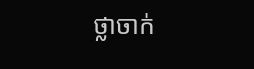ថ្លាចាក់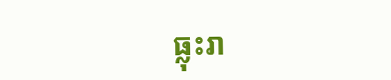ធ្លុះរា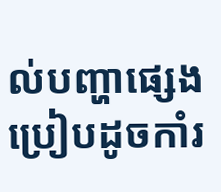ល់បញ្ហាផ្សេង ប្រៀបដូចកាំរ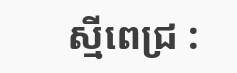ស្មីពេជ្រ :